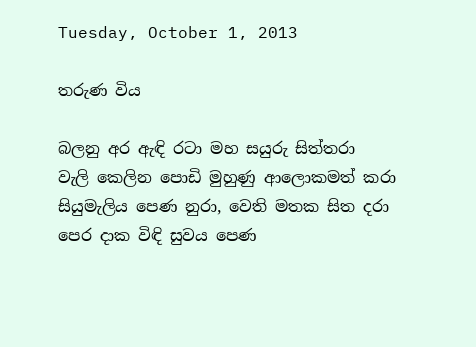Tuesday, October 1, 2013

තරුණ විය

බලනු අර ඇඳි රටා මහ සයුරු සිත්තරා
වැලි කෙලින පොඩි මුහුණු ආලොකමත් කරා
සියුමැලිය පෙණ නුරා, වෙති මතක සිත දරා
පෙර දාක විඳි සුවය පෙණ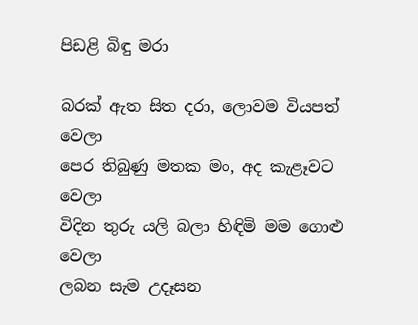පිඩළි බිඳු මරා

බරක් ඇත සිත දරා, ලොවම වියපත් වෙලා
පෙර තිබුණු මතක මං, අද කැළෑවට වෙලා
විදින තුරු යලි බලා හිඳිමි මම ගොළු වෙලා
ලබන සැම උදෑසන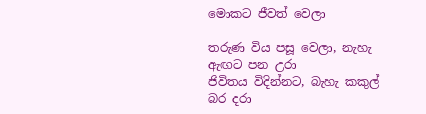මොකට ජීවත් වෙලා

තරුණ විය පසූ වෙලා, නැහැ ඇඟට පන උරා
ජිවිතය විදින්නට, බැහැ කකුල් බර දරා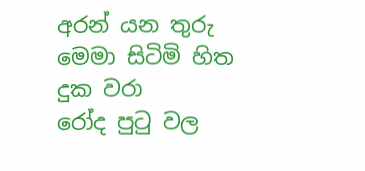අරන් යන තුරු මෙමා සිටිමි හිත දුක වරා
රෝද පුටු වල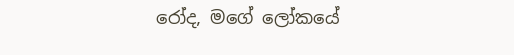රෝද, මගේ ලෝකයේ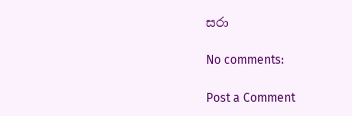සරා

No comments:

Post a Comment